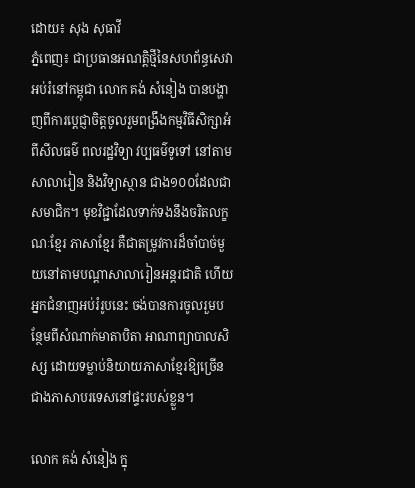ដោយ៖ សុង សុធាវី
ភ្នំពេញ៖ ជាប្រធានអណត្តិថ្មីនៃសហព័ន្ធសេវាអប់រំនៅកម្ពុជា លោក គង់ សំនៀង បានបង្ហាញពីការប្តេជ្ញាចិត្តចូលរួមពង្រឹងកម្មវិធីសិក្សាអំពីសីលធម៌ ពលរដ្ឋវិទ្យា វប្បធម៌ទូទៅ នៅតាមសាលារៀន និងវិទ្យាស្ថាន ជាង១០០ដែលជាសមាជិក។ មុខវិជ្ជាដែលទាក់ទងនឹងចរិតលក្ខណៈខ្មែរ ភាសាខ្មែរ គឺជាតម្រូវការដ៏ចាំបាច់មួយនៅតាមបណ្តាសាលារៀនអន្តរជាតិ ហើយអ្នកជំនាញអប់រំរូបនេះ ចង់បានការចូលរួមបន្ថែមពីសំណាក់មាតាបិតា អាណាព្យាបាលសិស្ស ដោយទម្លាប់និយាយភាសាខ្មែរឱ្យច្រើនជាងភាសាបរទេសនៅផ្ទះរបស់ខ្លួន។

លោក គង់ សំនៀង ក្នុ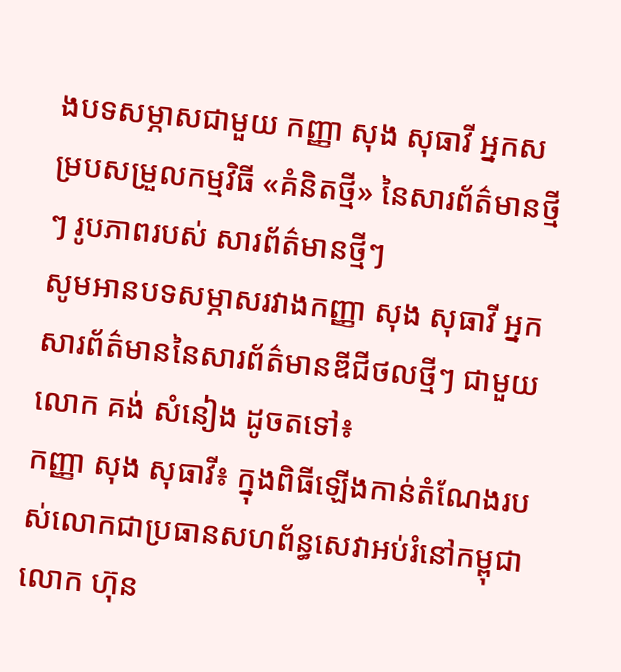ងបទសម្ភាសជាមួយ កញ្ញា សុង សុធាវី អ្នកសម្របសម្រួលកម្មវិធី «គំនិតថ្មី» នៃសារព័ត៌មានថ្មីៗ រូបភាពរបស់ សារព័ត៌មានថ្មីៗ
សូមអានបទសម្ភាសរវាងកញ្ញា សុង សុធាវី អ្នកសារព័ត៌មាននៃសារព័ត៌មានឌីជីថលថ្មីៗ ជាមួយលោក គង់ សំនៀង ដូចតទៅ៖
កញ្ញា សុង សុធាវី៖ ក្នុងពិធីឡើងកាន់តំណែងរបស់លោកជាប្រធានសហព័ន្ធសេវាអប់រំនៅកម្ពុជា លោក ហ៊ុន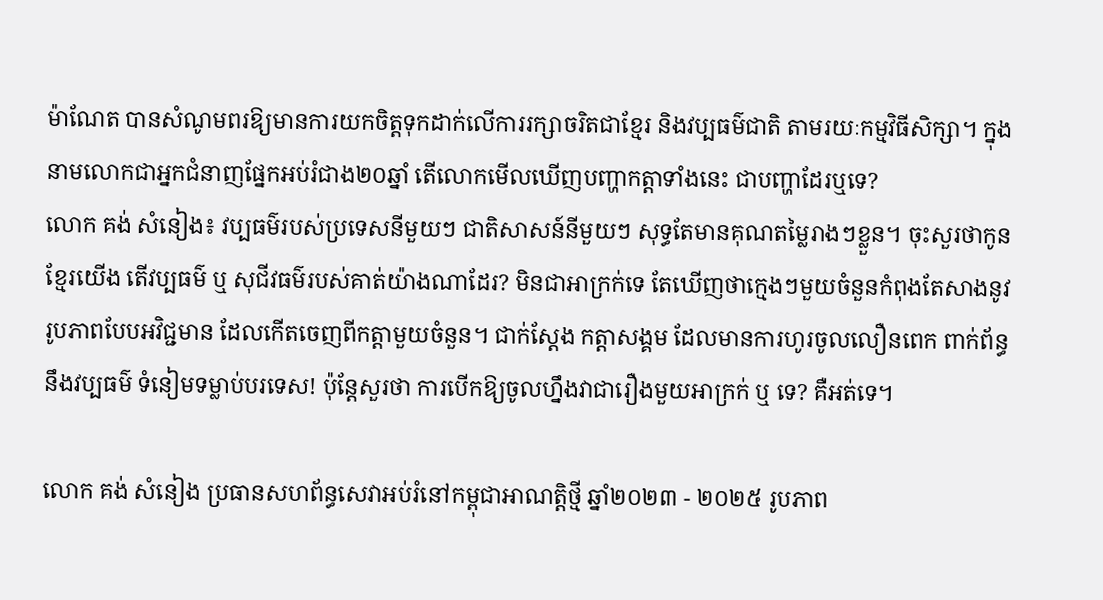ម៉ាណែត បានសំណូមពរឱ្យមានការយកចិត្តទុកដាក់លើការរក្សាចរិតជាខ្មែរ និងវប្បធម៌ជាតិ តាមរយៈកម្មវិធីសិក្សា។ ក្នុងនាមលោកជាអ្នកជំនាញផ្នែកអប់រំជាង២០ឆ្នាំ តើលោកមើលឃើញបញ្ហាកត្តាទាំងនេះ ជាបញ្ហាដែរឬទេ?
លោក គង់ សំនៀង៖ វប្បធម៌របស់ប្រទេសនីមួយៗ ជាតិសាសន៍នីមួយៗ សុទ្ធតែមានគុណតម្លៃរាងៗខ្លួន។ ចុះសួរថាកូនខ្មែរយើង តើវប្បធម៌ ឬ សុជីវធម៌របស់គាត់យ៉ាងណាដែរ? មិនជាអាក្រក់ទេ តែឃើញថាក្មេងៗមួយចំនួនកំពុងតែសាងនូវរូបភាពបែបអវិជ្ជមាន ដែលកើតចេញពីកត្តាមួយចំនួន។ ជាក់ស្តែង កត្តាសង្គម ដែលមានការហូរចូលលឿនពេក ពាក់ព័ន្ធនឹងវប្បធម៌ ទំនៀមទម្លាប់បរទេស! ប៉ុន្តែសួរថា ការបើកឱ្យចូលហ្នឹងវាជារឿងមួយអាក្រក់ ឬ ទេ? គឺអត់ទេ។

លោក គង់ សំនៀង ប្រធានសហព័ន្ធសេវាអប់រំនៅកម្ពុជាអាណត្តិថ្មី ឆ្នាំ២០២៣ - ២០២៥ រូបភាព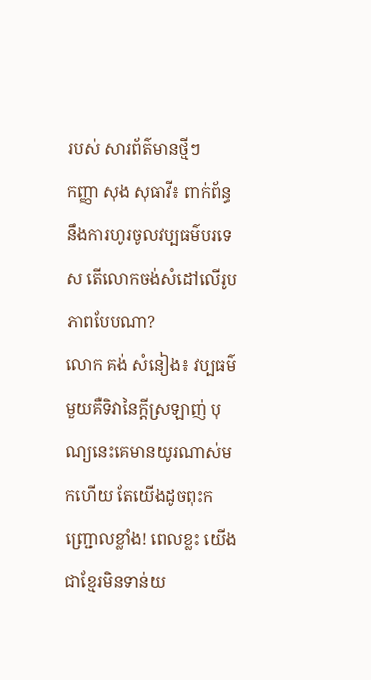របស់ សារព័ត៌មានថ្មីៗ
កញ្ញា សុង សុធាវី៖ ពាក់ព័ន្ធនឹងការហូរចូលវប្បធម៌បរទេស តើលោកចង់សំដៅលើរូបភាពបែបណា?
លោក គង់ សំនៀង៖ វប្បធម៌មួយគឺទិវានៃក្តីស្រឡាញ់ បុណ្យនេះគេមានយូរណាស់មកហើយ តែយើងដូចពុះកញ្ជ្រោលខ្លាំង! ពេលខ្លះ យើងជាខ្មែរមិនទាន់យ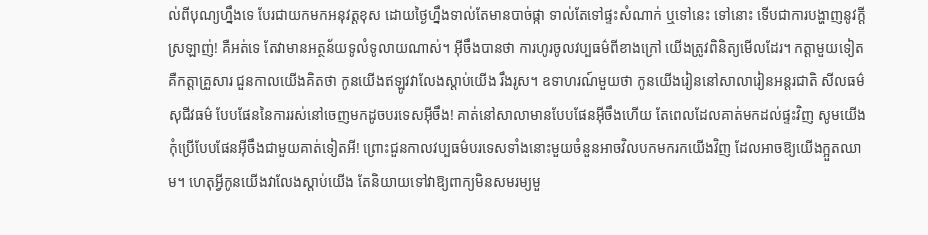ល់ពីបុណ្យហ្នឹងទេ បែរជាយកមកអនុវត្តខុស ដោយថ្ងៃហ្នឹងទាល់តែមានបាច់ផ្កា ទាល់តែទៅផ្ទះសំណាក់ ឬទៅនេះ ទៅនោះ ទើបជាការបង្ហាញនូវក្តីស្រឡាញ់! គឺអត់ទេ តែវាមានអត្ថន័យទូលំទូលាយណាស់។ អ៊ីចឹងបានថា ការហូរចូលវប្បធម៌ពីខាងក្រៅ យើងត្រូវពិនិត្យមើលដែរ។ កត្តាមួយទៀត គឺកត្តាគ្រួសារ ជួនកាលយើងគិតថា កូនយើងឥឡូវវាលែងស្តាប់យើង រឹងរូស។ ឧទាហរណ៍មួយថា កូនយើងរៀននៅសាលារៀនអន្តរជាតិ សីលធម៌ សុជីវធម៌ បែបផែននៃការរស់នៅចេញមកដូចបរទេសអ៊ីចឹង! គាត់នៅសាលាមានបែបផែនអ៊ីចឹងហើយ តែពេលដែលគាត់មកដល់ផ្ទះវិញ សូមយើងកុំប្រើបែបផែនអ៊ីចឹងជាមួយគាត់ទៀតអី! ព្រោះជួនកាលវប្បធម៌បរទេសទាំងនោះមួយចំនួនអាចវិលបកមករកយើងវិញ ដែលអាចឱ្យយើងក្អួតឈាម។ ហេតុអ្វីកូនយើងវាលែងស្តាប់យើង តែនិយាយទៅវាឱ្យពាក្យមិនសមរម្យមួ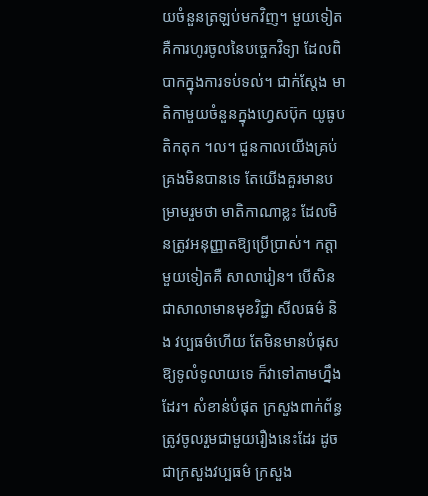យចំនួនត្រឡប់មកវិញ។ មួយទៀតគឺការហូរចូលនៃបច្ចេកវិទ្យា ដែលពិបាកក្នុងការទប់ទល់។ ជាក់ស្តែង មាតិកាមួយចំនួនក្នុងហ្វេសប៊ុក យូធូប តិកតុក ។ល។ ជួនកាលយើងគ្រប់គ្រងមិនបានទេ តែយើងគួរមានបម្រាមរួមថា មាតិកាណាខ្លះ ដែលមិនត្រូវអនុញ្ញាតឱ្យប្រើប្រាស់។ កត្តាមួយទៀតគឺ សាលារៀន។ បើសិនជាសាលាមានមុខវិជ្ជា សីលធម៌ និង វប្បធម៌ហើយ តែមិនមានបំផុសឱ្យទូលំទូលាយទេ ក៏វាទៅតាមហ្នឹងដែរ។ សំខាន់បំផុត ក្រសួងពាក់ព័ន្ធត្រូវចូលរួមជាមួយរឿងនេះដែរ ដូចជាក្រសួងវប្បធម៌ ក្រសួង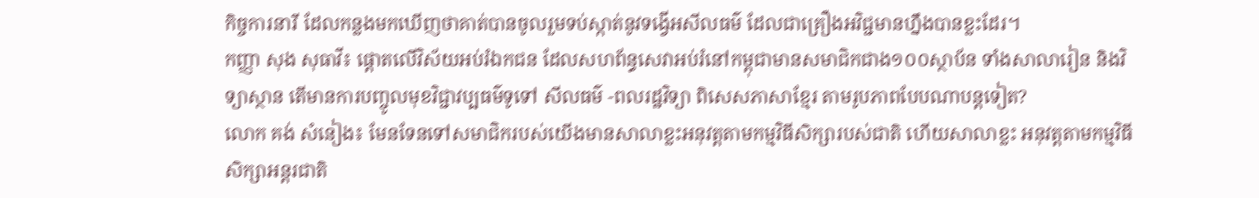កិច្ចការនារី ដែលកន្លងមកឃើញថាគាត់បានចូលរួមទប់ស្កាត់នូវទង្វើអសីលធម៌ ដែលជាគ្រឿងអវិជ្ជមានហ្នឹងបានខ្លះដែរ។
កញ្ញា សុង សុធាវី៖ ផ្តោតលើវិស័យអប់រំឯកជន ដែលសហព័ន្ធសេវាអប់រំនៅកម្ពុជាមានសមាជិកជាង១០០ស្ថាប័ន ទាំងសាលារៀន និងវិទ្យាស្ថាន តើមានការបញ្ចូលមុខវិជ្ជាវប្បធម៌ទូទៅ សីលធម៌ -ពលរដ្ឋវិទ្យា ពិសេសភាសាខ្មែរ តាមរូបភាពបែបណាបន្តទៀត?
លោក គង់ សំនៀង៖ មែនទែនទៅសមាជិករបស់យើងមានសាលាខ្លះអនុវត្តតាមកម្មវិធីសិក្សារបស់ជាតិ ហើយសាលាខ្លះ អនុវត្តតាមកម្មវិធីសិក្សាអន្តរជាតិ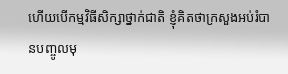ហើយបើកម្មវិធីសិក្សាថ្នាក់ជាតិ ខ្ញុំគិតថាក្រសួងអប់រំបានបញ្ចូលមុ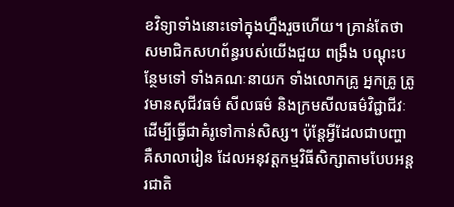ខវិទ្យាទាំងនោះទៅក្នុងហ្នឹងរួចហើយ។ គ្រាន់តែថា សមាជិកសហព័ន្ធរបស់យើងជួយ ពង្រឹង បណ្តុះបន្ថែមទៅ ទាំងគណៈនាយក ទាំងលោកគ្រូ អ្នកគ្រូ ត្រូវមានសុជីវធម៌ សីលធម៌ និងក្រមសីលធម៌វិជ្ជាជីវៈ ដើម្បីធ្វើជាគំរូទៅកាន់សិស្ស។ ប៉ុន្តែអ្វីដែលជាបញ្ហា គឺសាលារៀន ដែលអនុវត្តកម្មវិធីសិក្សាតាមបែបអន្តរជាតិ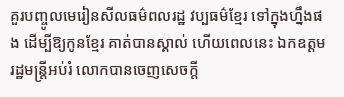គួរបញ្ចូលមេរៀនសីលធម៌ពលរដ្ឋ វប្បធម៌ខ្មែរ ទៅក្នុងហ្នឹងផង ដើម្បីឱ្យកូនខ្មែរ គាត់បានស្គាល់ ហើយពេលនេះ ឯកឧត្តមរដ្ឋមន្ត្រីអប់រំ លោកបានចេញសេចក្តី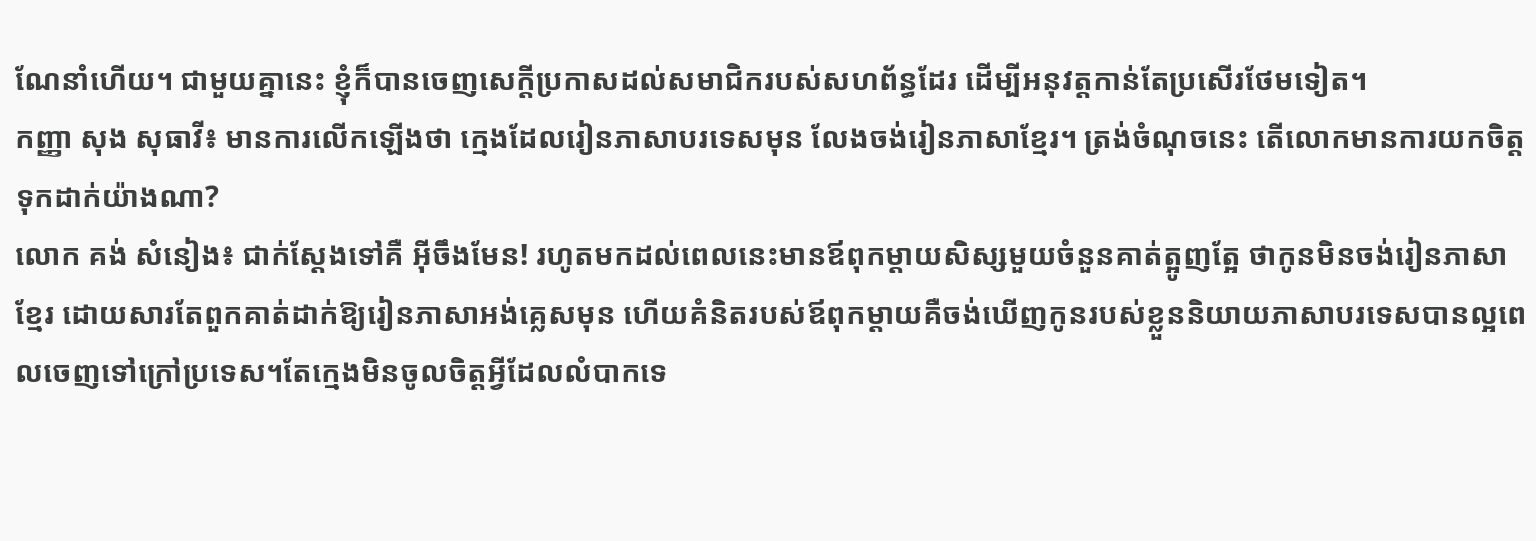ណែនាំហើយ។ ជាមួយគ្នានេះ ខ្ញុំក៏បានចេញសេក្តីប្រកាសដល់សមាជិករបស់សហព័ន្ធដែរ ដើម្បីអនុវត្តកាន់តែប្រសើរថែមទៀត។
កញ្ញា សុង សុធាវី៖ មានការលើកឡើងថា ក្មេងដែលរៀនភាសាបរទេសមុន លែងចង់រៀនភាសាខ្មែរ។ ត្រង់ចំណុចនេះ តើលោកមានការយកចិត្តទុកដាក់យ៉ាងណា?
លោក គង់ សំនៀង៖ ជាក់ស្តែងទៅគឺ អ៊ីចឹងមែន! រហូតមកដល់ពេលនេះមានឪពុកម្តាយសិស្សមួយចំនួនគាត់ត្អូញត្អែ ថាកូនមិនចង់រៀនភាសាខ្មែរ ដោយសារតែពួកគាត់ដាក់ឱ្យរៀនភាសាអង់គ្លេសមុន ហើយគំនិតរបស់ឪពុកម្តាយគឺចង់ឃើញកូនរបស់ខ្លួននិយាយភាសាបរទេសបានល្អពេលចេញទៅក្រៅប្រទេស។តែក្មេងមិនចូលចិត្តអ្វីដែលលំបាកទេ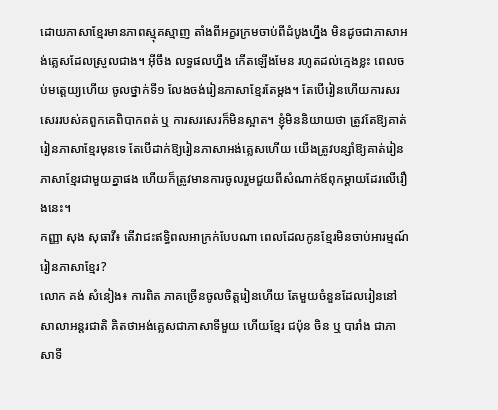ដោយភាសាខ្មែរមានភាពស្មុគស្មាញ តាំងពីអក្ខរក្រមចាប់ពីដំបូងហ្នឹង មិនដូចជាភាសាអង់គ្លេសដែលស្រួលជាង។ អ៊ីចឹង លទ្ធផលហ្នឹង កើតឡើងមែន រហូតដល់ក្មេងខ្លះ ពេលចប់មត្តេយ្យហើយ ចូលថ្នាក់ទី១ លែងចង់រៀនភាសាខ្មែរតែម្តង។ តែបើរៀនហើយការសរសេររបស់គពួកគេពិបាកពត់ ឬ ការសរសេរក៏មិនស្អាត។ ខ្ញុំមិននិយាយថា ត្រូវតែឱ្យគាត់រៀនភាសាខ្មែរមុនទេ តែបើដាក់ឱ្យរៀនភាសាអង់គ្លេសហើយ យើងត្រូវបន្សាំឱ្យគាត់រៀនភាសាខ្មែរជាមួយគ្នាផង ហើយក៏ត្រូវមានការចូលរួមជួយពីសំណាក់ឪពុកម្តាយដែរលើរឿងនេះ។
កញ្ញា សុង សុធាវី៖ តើវាជះឥទ្ធិពលអាក្រក់បែបណា ពេលដែលកូនខ្មែរមិនចាប់អារម្មណ៍រៀនភាសាខ្មែរ?
លោក គង់ សំនៀង៖ ការពិត ភាគច្រើនចូលចិត្តរៀនហើយ តែមួយចំនួនដែលរៀននៅសាលាអន្តរជាតិ គិតថាអង់គ្លេសជាភាសាទីមួយ ហើយខ្មែរ ជប៉ុន ចិន ឬ បារាំង ជាភាសាទី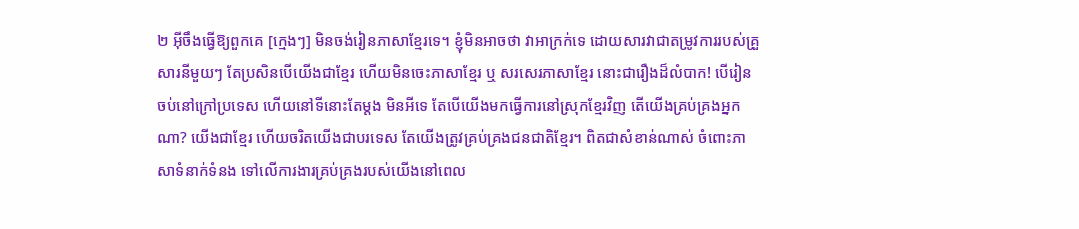២ អ៊ីចឹងធ្វើឱ្យពួកគេ [ក្មេងៗ] មិនចង់រៀនភាសាខ្មែរទេ។ ខ្ញុំមិនអាចថា វាអាក្រក់ទេ ដោយសារវាជាតម្រូវការរបស់គ្រួសារនីមួយៗ តែប្រសិនបើយើងជាខ្មែរ ហើយមិនចេះភាសាខ្មែរ ឬ សរសេរភាសាខ្មែរ នោះជារឿងដ៏លំបាក! បើរៀនចប់នៅក្រៅប្រទេស ហើយនៅទីនោះតែម្តង មិនអីទេ តែបើយើងមកធ្វើការនៅស្រុកខ្មែរវិញ តើយើងគ្រប់គ្រងអ្នកណា? យើងជាខ្មែរ ហើយចរិតយើងជាបរទេស តែយើងត្រូវគ្រប់គ្រងជនជាតិខ្មែរ។ ពិតជាសំខាន់ណាស់ ចំពោះភាសាទំនាក់ទំនង ទៅលើការងារគ្រប់គ្រងរបស់យើងនៅពេល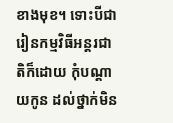ខាងមុខ។ ទោះបីជារៀនកម្មវិធីអន្តរជាតិក៏ដោយ កុំបណ្តាយកូន ដល់ថ្នាក់មិន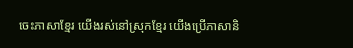ចេះភាសាខ្មែរ យើងរស់នៅស្រុកខ្មែរ យើងប្រើភាសានិ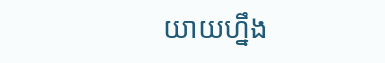យាយហ្នឹង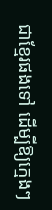ជាខ្មែរផងទៅ ដើម្បីឱ្យក្មេងៗ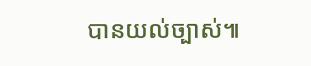បានយល់ច្បាស់៕